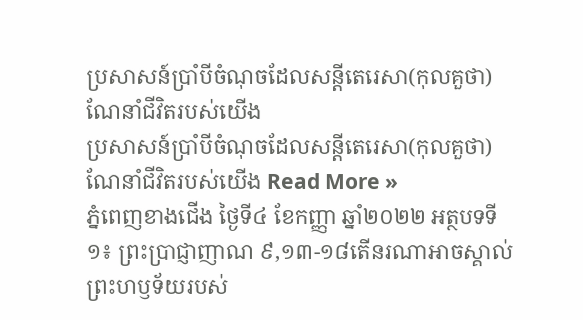ប្រសាសន៍ប្រាំបីចំណុចដែលសន្តីតេរេសា(កុលគួថា) ណែនាំជីវិតរបស់យើង
ប្រសាសន៍ប្រាំបីចំណុចដែលសន្តីតេរេសា(កុលគួថា) ណែនាំជីវិតរបស់យើង Read More »
ភ្នំពេញខាងជើង ថ្ងៃទី៤ ខែកញ្ញា ឆ្នាំ២០២២ អត្ថបទទី១៖ ព្រះប្រាជ្ញាញាណ ៩,១៣-១៨តើនរណាអាចស្គាល់ព្រះហឫទ័យរបស់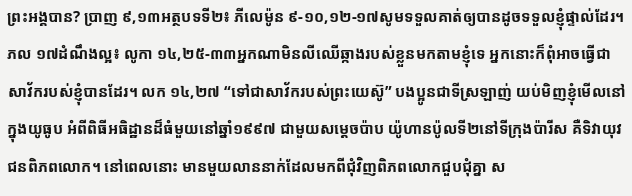ព្រះអង្គបាន? ប្រាញ ៩,១៣អត្ថបទទី២៖ ភីលេម៉ូន ៩-១០,១២-១៧សូមទទួលគាត់ឲ្យបានដូចទទួលខ្ញុំផ្ទាល់ដែរ។ ភល ១៧ដំណឹងល្អ៖ លូកា ១៤,២៥-៣៣អ្នកណាមិនលីឈើឆ្កាងរបស់ខ្លួនមកតាមខ្ញុំទេ អ្នកនោះក៏ពុំអាចធ្វើជាសាវ័ករបស់ខ្ញុំបានដែរ។ លក ១៤,២៧ “ទៅជាសាវ័ករបស់ព្រះយេស៊ូ” បងប្អូនជាទីស្រឡាញ់ យប់មិញខ្ញុំមើលនៅក្នុងយូធូប អំពីពិធីអធិដ្ឋានដ៏ធំមួយនៅឆ្នាំ១៩៩៧ ជាមួយសម្ដេចប៉ាប យ៉ូហានប៉ូលទី២នៅទីក្រុងប៉ារីស គឺទិវាយុវជនពិភពលោក។ នៅពេលនោះ មានមួយលាននាក់ដែលមកពីជុំវិញពិភពលោកជួបជុំគ្នា ស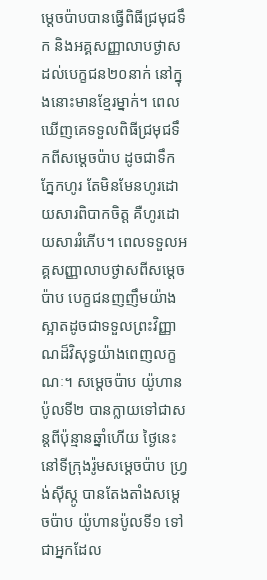ម្ដេចប៉ាបបានធ្វើពិធីជ្រមុជទឹក និងអគ្គសញ្ញាលាបថ្ងាសដល់បេក្ខជន២០នាក់ នៅក្នុងនោះមានខ្មែរម្នាក់។ ពេលឃើញគេទទួលពិធីជ្រមុជទឹកពីសម្ដេចប៉ាប ដូចជាទឹកភ្នែកហូរ តែមិនមែនហូរដោយសារពិបាកចិត្ត គឺហូរដោយសាររំភើប។ ពេលទទួលអគ្គសញ្ញាលាបថ្ងាសពីសម្ដេចប៉ាប បេក្ខជនញញឹមយ៉ាងស្អាតដូចជាទទួលព្រះវិញ្ញាណដ៏វិសុទ្ធយ៉ាងពេញលក្ខណៈ។ សម្ដេចប៉ាប យ៉ូហានប៉ូលទី២ បានក្លាយទៅជាសន្តពីប៉ុន្មានឆ្នាំហើយ ថ្ងៃនេះនៅទីក្រុងរ៉ូមសម្ដេចប៉ាប ហ្វ្រង់ស៊ីស្កូ បានតែងតាំងសម្ដេចប៉ាប យ៉ូហានប៉ូលទី១ ទៅជាអ្នកដែល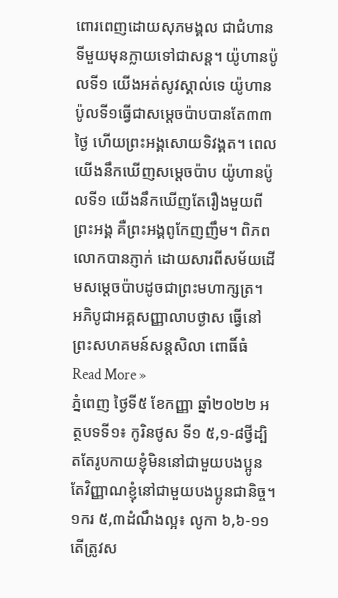ពោរពេញដោយសុភមង្គល ជាជំហានទីមួយមុនក្លាយទៅជាសន្ត។ យ៉ូហានប៉ូលទី១ យើងអត់សូវស្គាល់ទេ យ៉ូហានប៉ូលទី១ធ្វើជាសម្ដេចប៉ាបបានតែ៣៣ថ្ងៃ ហើយព្រះអង្គសោយទិវង្គត។ ពេលយើងនឹកឃើញសម្ដេចប៉ាប យ៉ូហានប៉ូលទី១ យើងនឹកឃើញតែរឿងមួយពីព្រះអង្គ គឺព្រះអង្គពូកែញញឹម។ ពិភពលោកបានភ្ញាក់ ដោយសារពីសម័យដើមសម្តេចប៉ាបដូចជាព្រះមហាក្សត្រ។
អភិបូជាអគ្គសញ្ញាលាបថ្ងាស ធ្វើនៅព្រះសហគមន៍សន្តសិលា ពោធិ៍ធំ Read More »
ភ្នំពេញ ថ្ងៃទី៥ ខែកញ្ញា ឆ្នាំ២០២២ អត្ថបទទី១៖ កូរិនថូស ទី១ ៥,១-៨ថ្វីដ្បិតតែរូបកាយខ្ញុំមិននៅជាមួយបងប្អូន តែវិញ្ញាណខ្ញុំនៅជាមួយបងប្អូនជានិច្ច។ ១ករ ៥,៣ដំណឹងល្អ៖ លូកា ៦,៦-១១តើត្រូវស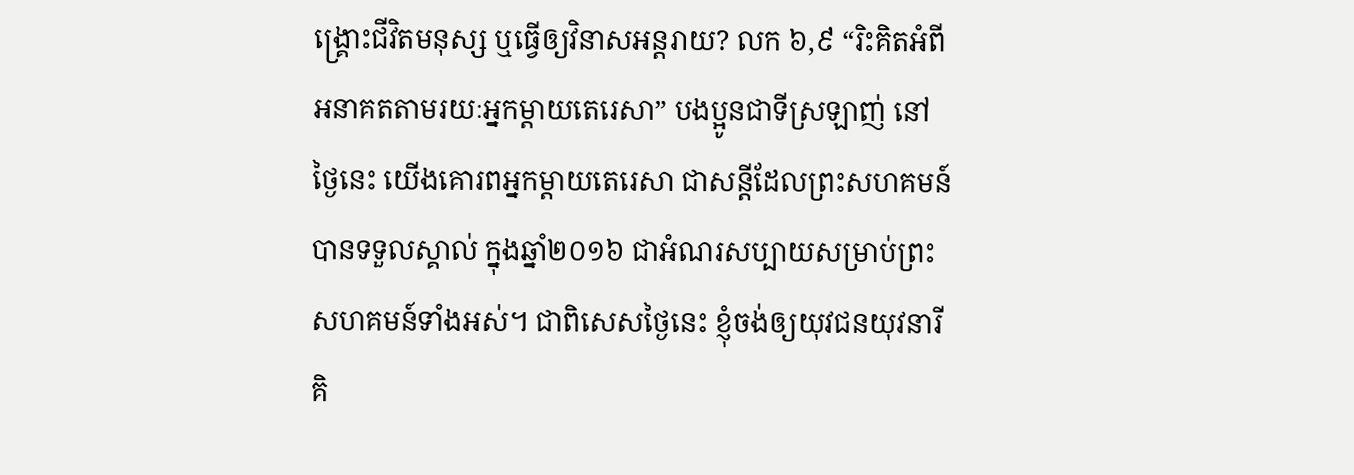ង្គ្រោះជីវិតមនុស្ស ឬធ្វើឲ្យវិនាសអន្តរាយ? លក ៦,៩ “រិះគិតអំពីអនាគតតាមរយៈអ្នកម្តាយតេរេសា” បងប្អូនជាទីស្រឡាញ់ នៅថ្ងៃនេះ យើងគោរពអ្នកម្តាយតេរេសា ជាសន្តីដែលព្រះសហគមន៍បានទទួលស្គាល់ ក្នុងឆ្នាំ២០១៦ ជាអំណរសប្បាយសម្រាប់ព្រះសហគមន៍ទាំងអស់។ ជាពិសេសថ្ងៃនេះ ខ្ញុំចង់ឲ្យយុវជនយុវនារីគិ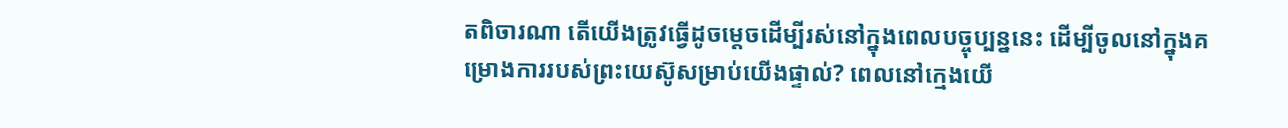តពិចារណា តើយើងត្រូវធ្វើដូចម្តេចដើម្បីរស់នៅក្នុងពេលបច្ចុប្បន្ននេះ ដើម្បីចូលនៅក្នុងគម្រោងការរបស់ព្រះយេស៊ូសម្រាប់យើងផ្ទាល់? ពេលនៅក្មេងយើ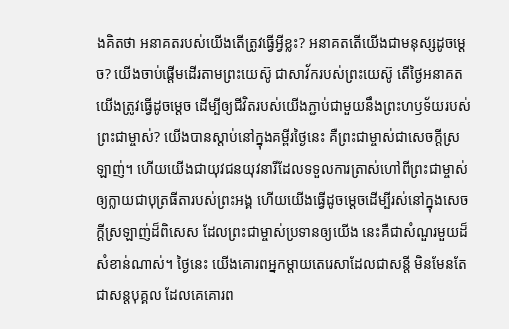ងគិតថា អនាគតរបស់យើងតើត្រូវធ្វើអ្វីខ្លះ? អនាគតតើយើងជាមនុស្សដូចម្ដេច? យើងចាប់ផ្ដើមដើរតាមព្រះយេស៊ូ ជាសាវ័ករបស់ព្រះយេស៊ូ តើថ្ងៃអនាគតយើងត្រូវធ្វើដូចម្តេច ដើម្បីឲ្យជីវិតរបស់យើងភ្ជាប់ជាមួយនឹងព្រះហឫទ័យរបស់ព្រះជាម្ចាស់? យើងបានស្ដាប់នៅក្នុងគម្ពីរថ្ងៃនេះ គឺព្រះជាម្ចាស់ជាសេចក្ដីស្រឡាញ់។ ហើយយើងជាយុវជនយុវនារីដែលទទួលការត្រាស់ហៅពីព្រះជាម្ចាស់ ឲ្យក្លាយជាបុត្រធីតារបស់ព្រះអង្គ ហើយយើងធ្វើដូចម្តេចដើម្បីរស់នៅក្នុងសេចក្ដីស្រឡាញ់ដ៏ពិសេស ដែលព្រះជាម្ចាស់ប្រទានឲ្យយើង នេះគឺជាសំណួរមួយដ៏សំខាន់ណាស់។ ថ្ងៃនេះ យើងគោរពអ្នកម្តាយតេរេសាដែលជាសន្តី មិនមែនតែជាសន្តបុគ្គល ដែលគេគោរព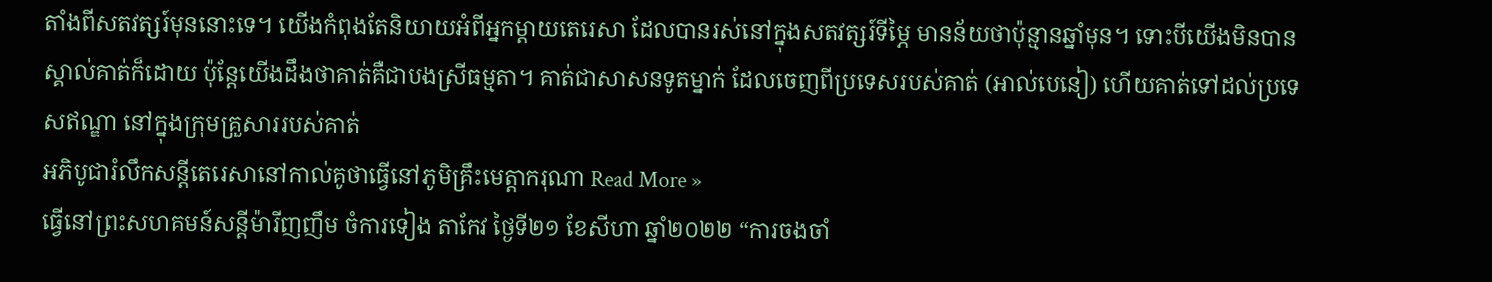តាំងពីសតវត្សរ៍មុននោះទេ។ យើងកំពុងតែនិយាយអំពីអ្នកម្តាយតេរេសា ដែលបានរស់នៅក្នុងសតវត្សរ៍ទីម្ភៃ មានន័យថាប៉ុន្មានឆ្នាំមុន។ ទោះបីយើងមិនបានស្គាល់គាត់ក៏ដោយ ប៉ុន្តែយើងដឹងថាគាត់គឺជាបងស្រីធម្មតា។ គាត់ជាសាសនទូតម្នាក់ ដែលចេញពីប្រទេសរបស់គាត់ (អាល់បេនៀ) ហើយគាត់ទៅដល់ប្រទេសឥណ្ឌា នៅក្នុងក្រុមគ្រួសាររបស់គាត់
អភិបូជារំលឹកសន្តីតេរេសានៅកាល់គូថាធ្វើនៅភូមិគ្រឹះមេត្តាករុណា Read More »
ធ្វើនៅព្រះសហគមន៍សន្តីម៉ារីញញឹម ចំការទៀង តាកែវ ថ្ងៃទី២១ ខែសីហា ឆ្នាំ២០២២ “ការចងចាំ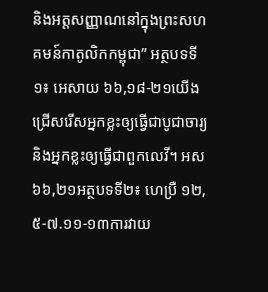និងអត្តសញ្ញាណនៅក្នុងព្រះសហគមន៍កាតូលិកកម្ពុជា” អត្ថបទទី១៖ អេសាយ ៦៦,១៨-២១យើងជ្រើសរើសអ្នកខ្លះឲ្យធ្វើជាបូជាចារ្យ និងអ្នកខ្លះឲ្យធ្វើជាពួកលេវី។ អស ៦៦,២១អត្ថបទទី២៖ ហេប្រឺ ១២,៥-៧.១១-១៣ការវាយ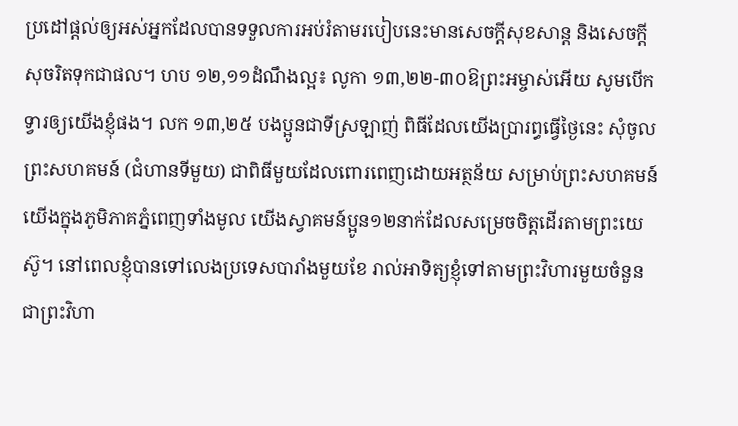ប្រដៅផ្ដល់ឲ្យអស់អ្នកដែលបានទទួលការអប់រំតាមរបៀបនេះមានសេចក្ដីសុខសាន្ត និងសេចក្ដីសុចរិតទុកជាផល។ ហប ១២,១១ដំណឹងល្អ៖ លូកា ១៣,២២-៣០ឱព្រះអម្ចាស់អើយ សូមបើកទ្វារឲ្យយើងខ្ញុំផង។ លក ១៣,២៥ បងប្អូនជាទីស្រឡាញ់ ពិធីដែលយើងប្រារព្ធធ្វើថ្ងៃនេះ សុំចូលព្រះសហគមន៍ (ជំហានទីមួយ) ជាពិធីមួយដែលពោរពេញដោយអត្ថន័យ សម្រាប់ព្រះសហគមន៍យើងក្នុងភូមិភាគភ្នំពេញទាំងមូល យើងស្វាគមន៍ប្អូន១២នាក់ដែលសម្រេចចិត្តដើរតាមព្រះយេស៊ូ។ នៅពេលខ្ញុំបានទៅលេងប្រទេសបារាំងមួយខែ រាល់អាទិត្យខ្ញុំទៅតាមព្រះវិហារមួយចំនួន ជាព្រះវិហា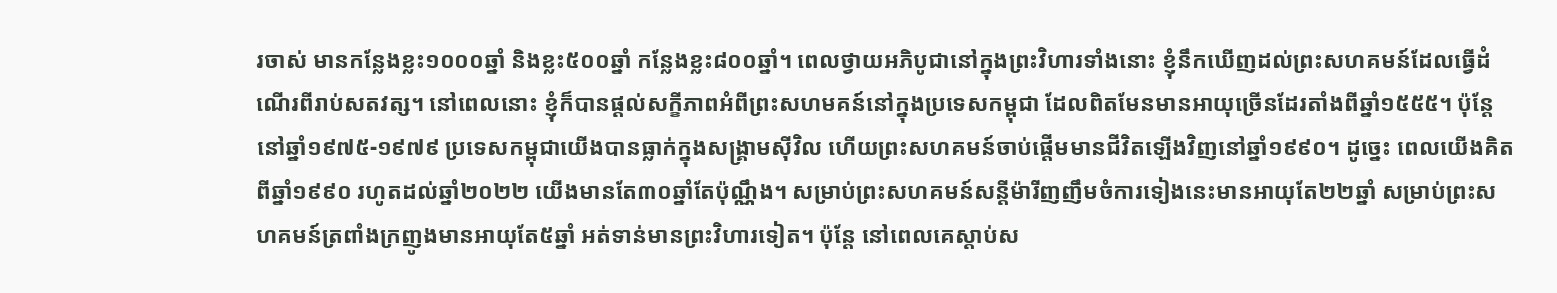រចាស់ មានកន្លែងខ្លះ១០០០ឆ្នាំ និងខ្លះ៥០០ឆ្នាំ កន្លែងខ្លះ៨០០ឆ្នាំ។ ពេលថ្វាយអភិបូជានៅក្នុងព្រះវិហារទាំងនោះ ខ្ញុំនឹកឃើញដល់ព្រះសហគមន៍ដែលធ្វើដំណើរពីរាប់សតវត្ស។ នៅពេលនោះ ខ្ញុំក៏បានផ្ដល់សក្ខីភាពអំពីព្រះសហមគន៍នៅក្នុងប្រទេសកម្ពុជា ដែលពិតមែនមានអាយុច្រើនដែរតាំងពីឆ្នាំ១៥៥៥។ ប៉ុន្តែ នៅឆ្នាំ១៩៧៥-១៩៧៩ ប្រទេសកម្ពុជាយើងបានធ្លាក់ក្នុងសង្រ្គាមស៊ីវិល ហើយព្រះសហគមន៍ចាប់ផ្តើមមានជីវិតឡើងវិញនៅឆ្នាំ១៩៩០។ ដូច្នេះ ពេលយើងគិតពីឆ្នាំ១៩៩០ រហូតដល់ឆ្នាំ២០២២ យើងមានតែ៣០ឆ្នាំតែប៉ុណ្ណឹង។ សម្រាប់ព្រះសហគមន៍សន្តីម៉ារីញញឹមចំការទៀងនេះមានអាយុតែ២២ឆ្នាំ សម្រាប់ព្រះសហគមន៍ត្រពាំងក្រញូងមានអាយុតែ៥ឆ្នាំ អត់ទាន់មានព្រះវិហារទៀត។ ប៉ុន្តែ នៅពេលគេស្ដាប់ស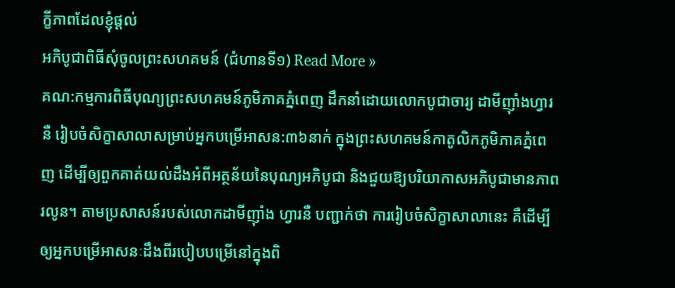ក្ខីភាពដែលខ្ញុំផ្ដល់
អភិបូជាពិធីសុំចូលព្រះសហគមន៍ (ជំហានទី១) Read More »
គណ:កម្មការពិធីបុណ្យព្រះសហគមន៍ភូមិភាគភ្នំពេញ ដឹកនាំដោយលោកបូជាចារ្យ ដាមីញ៉ាំងហ្វារនឺ រៀបចំសិក្ខាសាលាសម្រាប់អ្នកបម្រើអាសន:៣៦នាក់ ក្នុងព្រះសហគមន៍កាតូលិកភូមិភាគភ្នំពេញ ដើម្បីឲ្យពួកគាត់យល់ដឹងអំពីអត្ថន័យនៃបុណ្យអភិបូជា និងជួយឱ្យបរិយាកាសអភិបូជាមានភាពរលូន។ តាមប្រសាសន៍របស់លោកដាមីញ៉ាំង ហ្វារនឺ បញ្ជាក់ថា ការរៀបចំសិក្ខាសាលានេះ គឺដើម្បីឲ្យអ្នកបម្រើអាសនៈដឹងពីរបៀបបម្រើនៅក្នុងពិ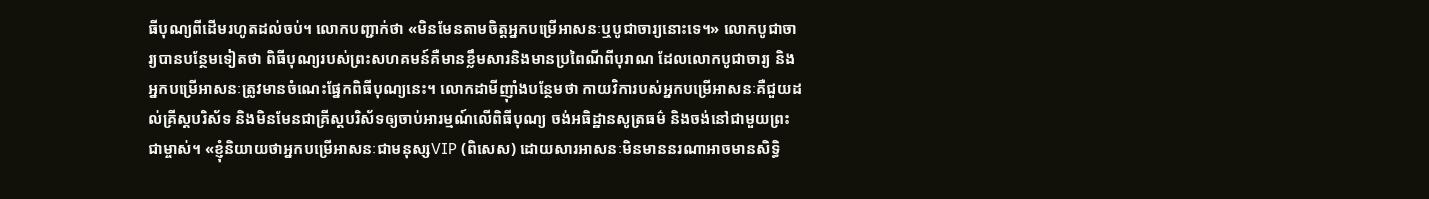ធីបុណ្យពីដើមរហូតដល់ចប់។ លោកបញ្ជាក់ថា «មិនមែនតាមចិត្តអ្នកបម្រើអាសនៈឬបូជាចារ្យនោះទេ។» លោកបូជាចារ្យបានបន្ថែមទៀតថា ពិធីបុណ្យរបស់ព្រះសហគមន៍គឺមានខ្លឹមសារនិងមានប្រពៃណីពីបុរាណ ដែលលោកបូជាចារ្យ និងអ្នកបម្រើអាសនៈត្រូវមានចំណេះផ្នែកពិធីបុណ្យនេះ។ លោកដាមីញ៉ាំងបន្ថែមថា កាយវិការបស់អ្នកបម្រើអាសនៈគឺជួយដល់គ្រីស្តបរិស័ទ និងមិនមែនជាគ្រីស្តបរិស័ទឲ្យចាប់អារម្មណ៍លើពិធីបុណ្យ ចង់អធិដ្ឋានសូត្រធម៌ និងចង់នៅជាមួយព្រះជាម្ចាស់។ «ខ្ញុំនិយាយថាអ្នកបម្រើអាសនៈជាមនុស្សVIP (ពិសេស) ដោយសារអាសនៈមិនមាននរណាអាចមានសិទ្ធិ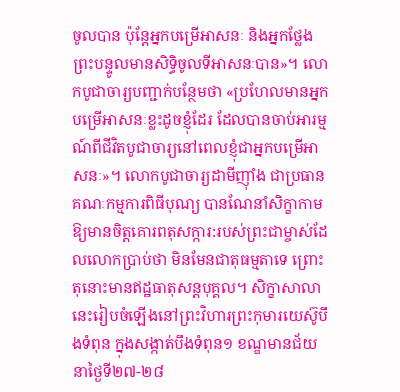ចូលបាន ប៉ុន្តែអ្នកបម្រើអាសនៈ និងអ្នកថ្លែងព្រះបន្ទូលមានសិទ្ធិចូលទីអាសនៈបាន»។ លោកបូជាចារ្យបញ្ជាក់បន្ថែមថា «ប្រហែលមានអ្នកបម្រើអាសនៈខ្លះដូចខ្ញុំដែរ ដែលបានចាប់អារម្មណ៍ពីជីវិតបូជាចារ្យនៅពេលខ្ញុំជាអ្នកបម្រើអាសនៈ»។ លោកបូជាចារ្យដាមីញ៉ាំង ជាប្រធានគណៈកម្មការពិធីបុណ្យ បានណែនាំសិក្ខាកាម ឱ្យមានចិត្តគោរពតុសក្ការ:របស់ព្រះជាម្ចាស់ដែលលោកប្រាប់ថា មិនមែនជាតុធម្មតាទេ ព្រោះតុនោះមានឥដ្ឋធាតុសន្តបុគ្គល។ សិក្ខាសាលានេះរៀបចំឡើងនៅព្រះវិហារព្រះកុមារយេស៊ូបឹងទំពុន ក្នុងសង្កាត់បឹងទំពុន១ ខណ្ឌមានជ័យ នាថ្ងៃទី២៧-២៨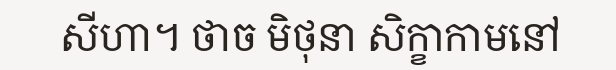សីហា។ ថាច មិថុនា សិក្ខាកាមនៅ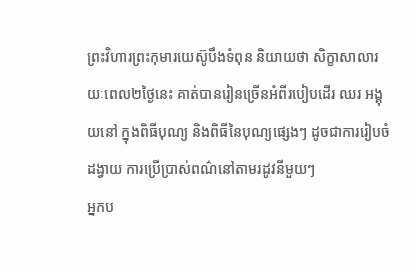ព្រះវិហារព្រះកុមារយេស៊ូបឹងទំពុន និយាយថា សិក្ខាសាលារយៈពេល២ថ្ងៃនេះ គាត់បានរៀនច្រើនអំពីរបៀបដើរ ឈរ អង្គុយនៅ ក្នុងពិធីបុណ្យ និងពិធីនៃបុណ្យផ្សេងៗ ដូចជាការរៀបចំដង្វាយ ការប្រើប្រាស់ពណ៌នៅតាមរដូវនីមួយៗ
អ្នកប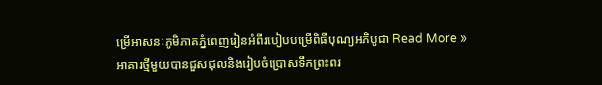ម្រើអាសនៈភូមិភាគភ្នំពេញរៀនអំពីរបៀបបម្រើពិធីបុណ្យអភិបូជា Read More »
អាគារថ្មីមួយបានជួសជុលនិងរៀបចំប្រោសទឹកព្រះពរ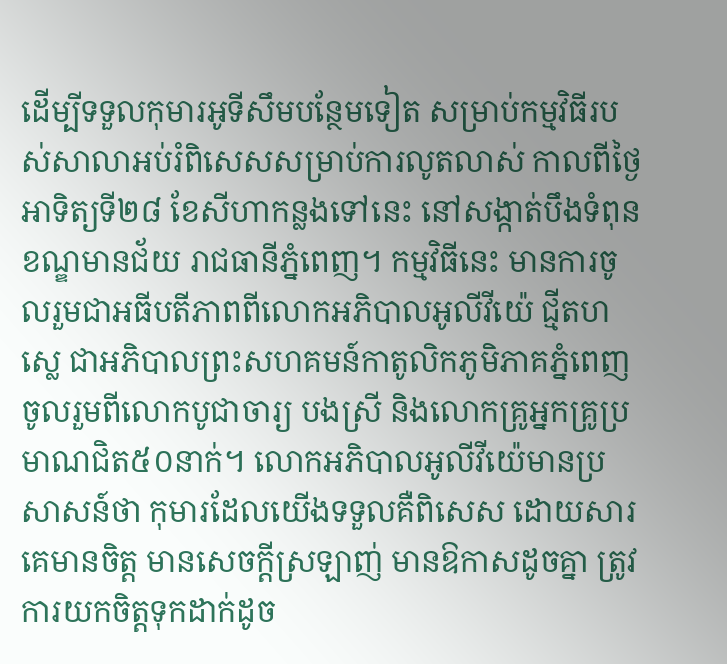ដើម្បីទទួលកុមារអូទីសឹមបន្ថែមទៀត សម្រាប់កម្មវិធីរបស់សាលាអប់រំពិសេសសម្រាប់ការលូតលាស់ កាលពីថ្ងៃអាទិត្យទី២៨ ខែសីហាកន្លងទៅនេះ នៅសង្កាត់បឹងទំពុន ខណ្ឌមានជ័យ រាជធានីភ្នំពេញ។ កម្មវិធីនេះ មានការចូលរួមជាអធីបតីភាពពីលោកអភិបាលអូលីវីយ៉េ ជ្មីតហស្លេ ជាអភិបាលព្រះសហគមន៍កាតូលិកភូមិភាគភ្នំពេញ ចូលរួមពីលោកបូជាចារ្យ បងស្រី និងលោកគ្រូអ្នកគ្រូប្រមាណជិត៥០នាក់។ លោកអភិបាលអូលីវីយ៉េមានប្រសាសន៍ថា កុមារដែលយើងទទួលគឺពិសេស ដោយសារគេមានចិត្ត មានសេចក្តីស្រឡាញ់ មានឱកាសដូចគ្នា ត្រូវការយកចិត្តទុកដាក់ដូច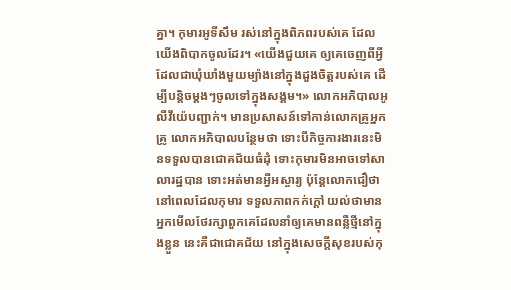គ្នា។ កុមារអូទីសឹម រស់នៅក្នុងពិភពរបស់គេ ដែលយើងពិបាកចូលដែរ។ «យើងជួយគេ ឲ្យគេចេញពីអ្វីដែលជាឃុំឃាំងមួយម្យ៉ាងនៅក្នុងដួងចិត្តរបស់គេ ដើម្បីបន្តិចម្តងៗចូលទៅក្នុងសង្គម។» លោកអភិបាលអូលីវីយ៉េបញ្ជាក់។ មានប្រសាសន៍ទៅកាន់លោកគ្រូអ្នកគ្រូ លោកអភិបាលបន្ថែមថា ទោះបីកិច្ចការងារនេះមិនទទួលបានជោគជ័យធំដុំ ទោះកុមារមិនអាចទៅសាលារដ្ឋបាន ទោះអត់មានអី្វអស្ចារ្យ ប៉ុន្តែលោកជឿថា នៅពេលដែលកុមារ ទទួលភាពកក់ក្តៅ យល់ថាមានអ្នកមើលថែរក្សាពួកគេដែលនាំឲ្យគេមានពន្លឺថ្មីនៅក្នុងខ្លួន នេះគឺជាជោគជ័យ នៅក្នុងសេចក្តីសុខរបស់កុ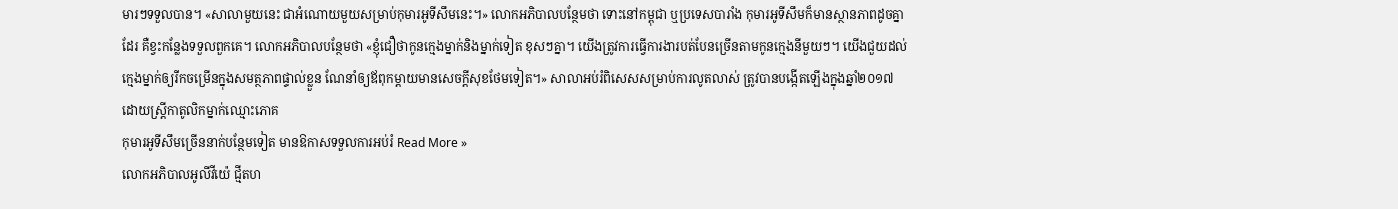មារៗទទួលបាន។ «សាលាមួយនេះ ជាអំណោយមួយសម្រាប់កុមារអូទីសឹមនេះ។» លោកអភិបាលបន្ថែមថា ទោះនៅកម្ពុជា ឬប្រទេសបារាំង កុមារអូទីសឹមក៏មានស្ថានភាពដូចគ្នាដែរ គឺខ្វះកន្លែងទទួលពួកគេ។ លោកអភិបាលបន្ថែមថា «ខ្ញុំជឿថាកូនក្មេងម្នាក់និងម្នាក់ទៀត ខុសៗគ្នា។ យើងត្រូវការធ្វើការងារបត់បែនច្រើនតាមកូនក្មេងនីមួយៗ។ យើងជួយដល់ក្មេងម្នាក់ឲ្យរីកចម្រើនក្នុងសមត្ថភាពផ្ទាល់ខ្លួន ណែនាំឲ្យឪពុកម្តាយមានសេចក្តីសុខថែមទៀត។» សាលាអប់រំពិសេសសម្រាប់ការលូតលាស់ ត្រូវបានបង្កើតឡើងក្នុងឆ្នាំ២០១៧ ដោយស្ត្រីកាតូលិកម្នាក់ឈ្មោះភោគ
កុមារអូទីសឹមច្រើននាក់បន្ថែមទៀត មានឱកាសទទួលការអប់រំ Read More »
លោកអភិបាលអូលីវីយ៉េ ជ្មីតហ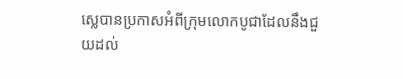ស្លេបានប្រកាសអំពីក្រុមលោកបូជាដែលនឹងជួយដល់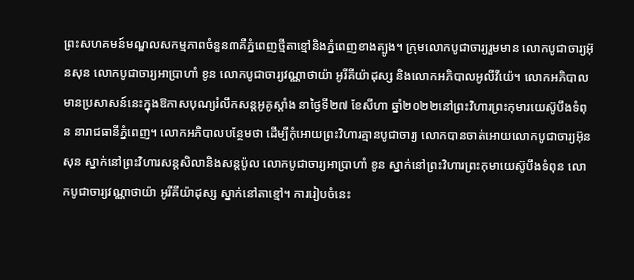ព្រះសហគមន៍មណ្ឌលសកម្មភាពចំនួន៣គឺភ្នំពេញថ្មីតាខ្មៅនិងភ្នំពេញខាងត្បូង។ ក្រុមលោកបូជាចារ្យរួមមាន លោកបូជាចារ្យអ៊ុនសុន លោកបូជាចារ្យអាប្រាហាំ ខូន លោកបូជាចារ្យវណ្ណាថាយ៉ា អូរីគីយ៉ាដុស្ស និងលោកអភិបាលអូលីវីយ៉េ។ លោកអភិបាលមានប្រសាសន៍នេះក្នុងឱកាសបុណ្យរំលឹកសន្តអូគូស្តាំង នាថ្ងៃទី២៧ ខែសីហា ឆ្នាំ២០២២នៅព្រះវិហារព្រះកុមារយេស៊ូបឹងទំពុន នារាជធានីភ្នំពេញ។ លោកអភិបាលបន្ថែមថា ដើម្បីកុំអោយព្រះវិហារគ្មានបូជាចារ្យ លោកបានចាត់អោយលោកបូជាចារ្យអ៊ុនសុន ស្នាក់នៅព្រះវិហារសន្តសិលានិងសន្តប៉ូល លោកបូជាចារ្យអាប្រាហាំ ខូន ស្នាក់នៅព្រះវិហារព្រះកុមាយេស៊ូបឹងទំពុន លោកបូជាចារ្យវណ្ណាថាយ៉ា អូរីគីយ៉ាដុស្ស ស្នាក់នៅតាខ្មៅ។ ការរៀបចំនេះ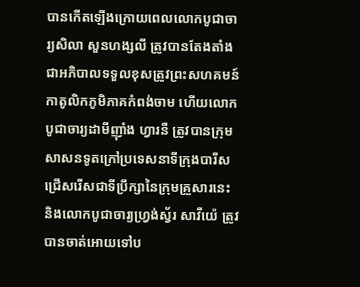បានកើតឡើងក្រោយពេលលោកបូជាចារ្យសិលា សួនហង្សលី ត្រូវបានតែងតាំងជាអភិបាលទទួលខុសត្រូវព្រះសហគមន៍កាតូលិកភូមិភាគកំពង់ចាម ហើយលោកបូជាចារ្យដាមីញ៉ាំង ហ្វារនឺ ត្រូវបានក្រុមសាសនទូតក្រៅប្រទេសនាទីក្រុងបារីសជ្រើសរើសជាទីប្រឹក្សានៃក្រុមគ្រួសារនេះ និងលោកបូជាចារ្យហ្វ្រង់ស្វ័រ សាវីយ៉េ ត្រូវបានចាត់អោយទៅប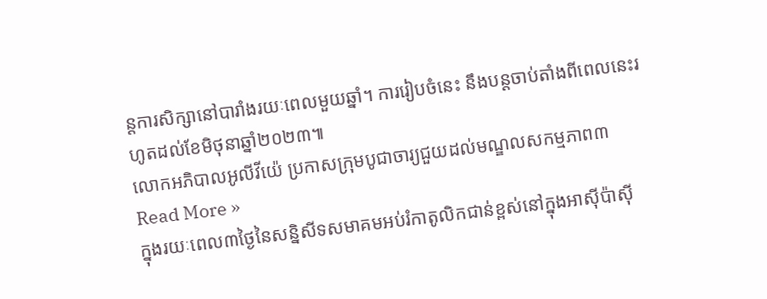ន្តការសិក្សានៅបារាំងរយៈពេលមួយឆ្នាំ។ ការរៀបចំនេះ នឹងបន្តចាប់តាំងពីពេលនេះរហូតដល់ខែមិថុនាឆ្នាំ២០២៣៕
លោកអភិបាលអូលីវីយ៉េ ប្រកាសក្រុមបូជាចារ្យជួយដល់មណ្ឌលសកម្មភាព៣ Read More »
ក្នុងរយៈពេល៣ថ្ងៃនៃសន្និសីទសមាគមអប់រំកាតូលិកជាន់ខ្ពស់នៅក្នុងអាស៊ីប៉ាស៊ី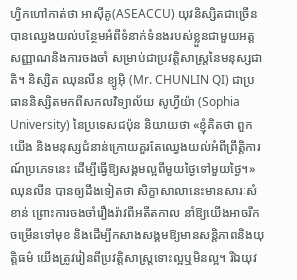ហ្វិកហៅកាត់ថា អាស៊ីគូ(ASEACCU) យុវនិស្សិតជាច្រើនបានឈ្វេងយល់បន្ថែមអំពីទំនាក់ទំនងរបស់ខ្លួនជាមួយអត្តសញ្ញាណនិងការចងចាំ សម្រាប់ជាប្រវត្តិសាស្ត្រនៃមនុស្សជាតិ។ និស្សិត ឈុនលីន ខ្យូអ៊ិ (Mr. CHUNLIN QI) ជាប្រធាននិស្សិតមកពីសកលវិទ្យាល័យ សូហ្វីយ៉ា (Sophia University) នៃប្រទេសជប៉ុន និយាយថា «ខ្ញុំគិតថា ពួកយើង និងមនុស្សជំនាន់ក្រោយគួរតែឈ្វេងយល់អំពីព្រឹត្តិការណ៍ប្រភេទនេះ ដើម្បីធ្វើឱ្យសង្គមល្អពីមួយថ្ងៃទៅមួយថ្ងៃ។» ឈុនលីន បានឲ្យដឹងទៀតថា សិក្ខាសាលានេះមានសារៈសំខាន់ ព្រោះការចងចាំរឿងរ៉ាវពីអតីតកាល នាំឱ្យយើងអាចរីកចម្រើនទៅមុខ និងដើម្បីកសាងសង្គមឱ្យមានសន្តិភាពនិងយុត្តិធម៌ យើងត្រូវរៀនពីប្រវត្តិសាស្ត្រទោះល្អឬមិនល្អ។ រីឯយុវ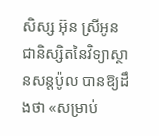សិស្ស អ៊ុន ស្រីអូន ជានិស្សិតនៃវិទ្យាស្ថានសន្តប៉ូល បានឱ្យដឹងថា «សម្រាប់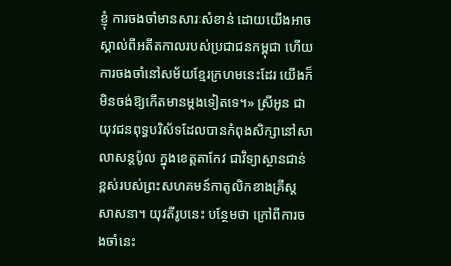ខ្ញុំ ការចងចាំមានសារៈសំខាន់ ដោយយើងអាចស្គាល់ពីអតីតកាលរបស់ប្រជាជនកម្ពុជា ហើយការចងចាំនៅសម័យខ្មែរក្រហមនេះដែរ យើងក៏មិនចង់ឱ្យកើតមានម្ដងទៀតទេ។» ស្រីអូន ជាយុវជនពុទ្ធបរិស័ទដែលបានកំពុងសិក្សានៅសាលាសន្តប៉ូល ក្នុងខេត្តតាកែវ ជាវិទ្យាស្ថានជាន់ខ្ពស់របស់ព្រះសហគមន៍កាតូលិកខាងគ្រីស្តសាសនា។ យុវតីរូបនេះ បន្ថែមថា ក្រៅពីការចងចាំនេះ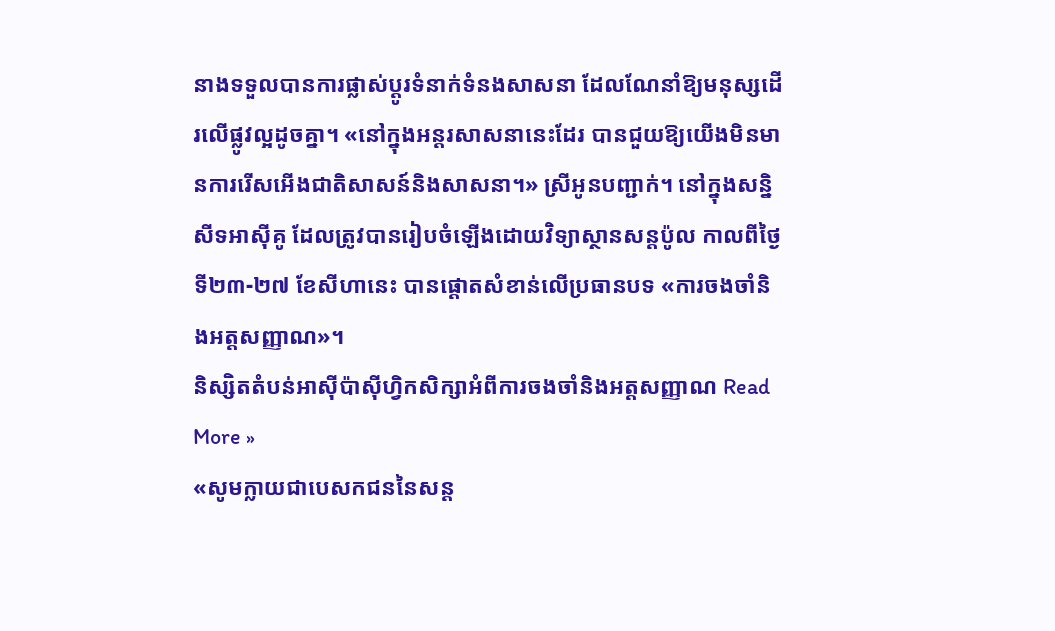នាងទទួលបានការផ្លាស់ប្ដូរទំនាក់ទំនងសាសនា ដែលណែនាំឱ្យមនុស្សដើរលើផ្លូវល្អដូចគ្នា។ «នៅក្នុងអន្តរសាសនានេះដែរ បានជួយឱ្យយើងមិនមានការរើសអើងជាតិសាសន៍និងសាសនា។» ស្រីអូនបញ្ជាក់។ នៅក្នុងសន្និសីទអាស៊ីគូ ដែលត្រូវបានរៀបចំឡើងដោយវិទ្យាស្ថានសន្តប៉ូល កាលពីថ្ងៃទី២៣-២៧ ខែសីហានេះ បានផ្តោតសំខាន់លើប្រធានបទ «ការចងចាំនិងអត្តសញ្ញាណ»។
និស្សិតតំបន់អាស៊ីប៉ាស៊ីហ្វិកសិក្សាអំពីការចងចាំនិងអត្តសញ្ញាណ Read More »
«សូមក្លាយជាបេសកជននៃសន្ត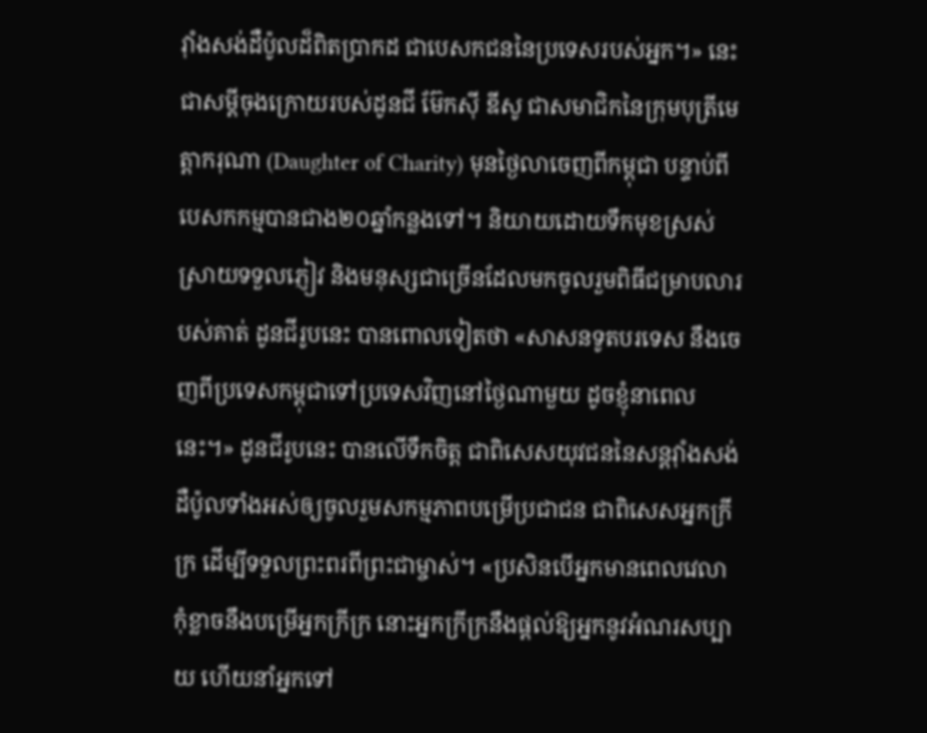វ៉ាំងសង់ដឺប៉ូលដ៏ពិតប្រាកដ ជាបេសកជននៃប្រទេសរបស់អ្នក។» នេះជាសម្តីចុងក្រោយរបស់ដូនជី ម៊ែកស៊ី ឌីសូ ជាសមាជិកនៃក្រុមបុត្រីមេត្តាករុណា (Daughter of Charity) មុនថ្ងៃលាចេញពីកម្ពុជា បន្ទាប់ពីបេសកកម្មបានជាង២០ឆ្នាំកន្លងទៅ។ និយាយដោយទឹកមុខស្រស់ស្រាយទទួលភ្ញៀវ និងមនុស្សជាច្រើនដែលមកចូលរួមពិធីជម្រាបលារបស់គាត់ ដូនជីរូបនេះ បានពោលទៀតថា «សាសនទូតបរទេស នឹងចេញពីប្រទេសកម្ពុជាទៅប្រទេសវិញនៅថ្ងៃណាមួយ ដូចខ្ញុំនាពេលនេះ។» ដូនជីរូបនេះ បានលើទឹកចិត្ត ជាពិសេសយុវជននៃសន្តវ៉ាំងសង់ដឺប៉ូលទាំងអស់ឲ្យចូលរួមសកម្មភាពបម្រើប្រជាជន ជាពិសេសអ្នកក្រីក្រ ដើម្បីទទួលព្រះពរពីព្រះជាម្ចាស់។ «ប្រសិនបើអ្នកមានពេលវេលា កុំខ្លាចនឹងបម្រើអ្នកក្រីក្រ នោះអ្នកក្រីក្រនឹងផ្តល់ឱ្យអ្នកនូវអំណរសប្បាយ ហើយនាំអ្នកទៅ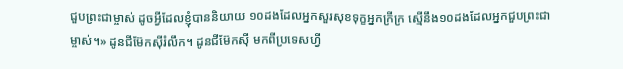ជួបព្រះជាម្ចាស់ ដូចអ្វីដែលខ្ញុំបាននិយាយ ១០ដងដែលអ្នកសួរសុខទុក្ខអ្នកក្រីក្រ ស្មើនឹង១០ដងដែលអ្នកជួបព្រះជាម្ចាស់។» ដូនជីម៊ែកស៊ីរំលឹក។ ដូនជីម៊ែកស៊ី មកពីប្រទេសហ្វី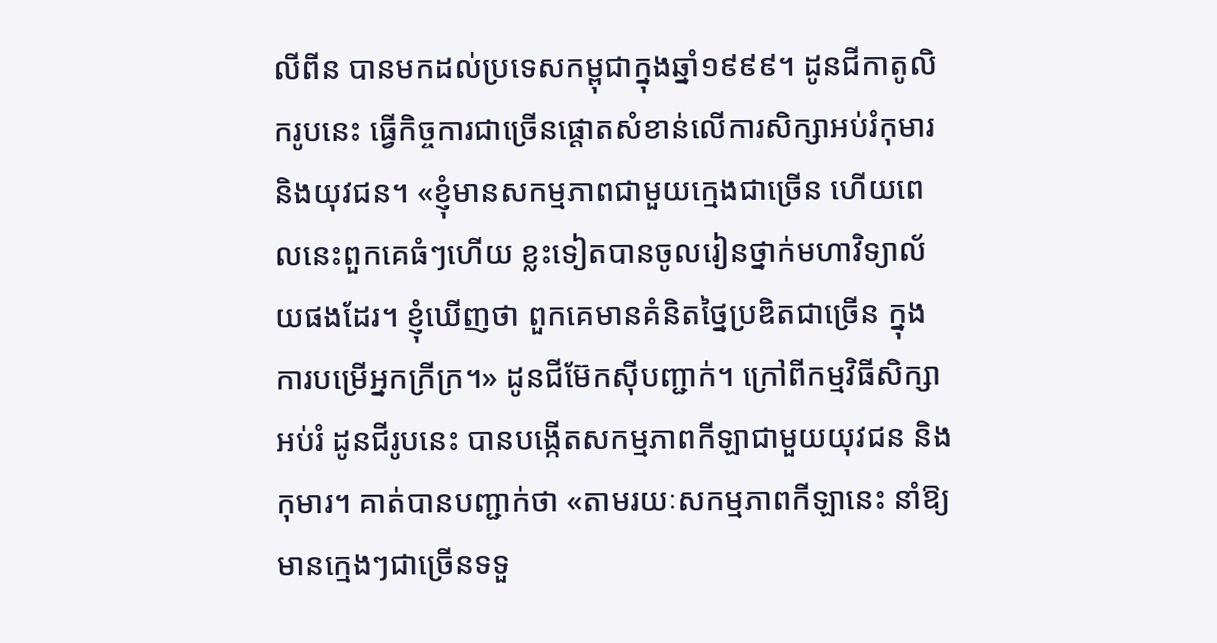លីពីន បានមកដល់ប្រទេសកម្ពុជាក្នុងឆ្នាំ១៩៩៩។ ដូនជីកាតូលិករូបនេះ ធ្វើកិច្ចការជាច្រើនផ្តោតសំខាន់លើការសិក្សាអប់រំកុមារនិងយុវជន។ «ខ្ញុំមានសកម្មភាពជាមួយក្មេងជាច្រើន ហើយពេលនេះពួកគេធំៗហើយ ខ្លះទៀតបានចូលរៀនថ្នាក់មហាវិទ្យាល័យផងដែរ។ ខ្ញុំឃើញថា ពួកគេមានគំនិតថ្នៃប្រឌិតជាច្រើន ក្នុងការបម្រើអ្នកក្រីក្រ។» ដូនជីម៊ែកស៊ីបញ្ជាក់។ ក្រៅពីកម្មវិធីសិក្សាអប់រំ ដូនជីរូបនេះ បានបង្កើតសកម្មភាពកីឡាជាមួយយុវជន និងកុមារ។ គាត់បានបញ្ជាក់ថា «តាមរយៈសកម្មភាពកីឡានេះ នាំឱ្យមានក្មេងៗជាច្រើនទទួ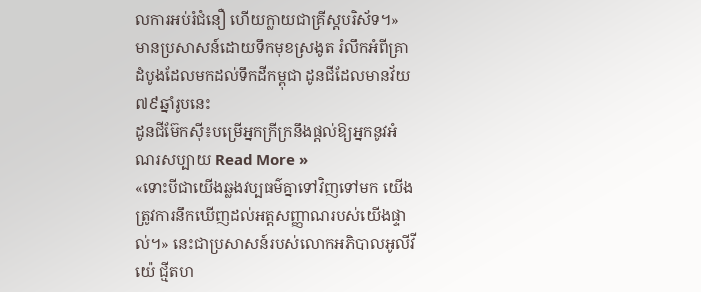លការអប់រំជំនឿ ហើយក្លាយជាគ្រីស្តបរិស័ទ។» មានប្រសាសន៍ដោយទឹកមុខស្រងូត រំលឹកអំពីគ្រាដំបូងដែលមកដល់ទឹកដីកម្ពុជា ដូនជីដែលមានវ័យ ៧៩ឆ្នាំរូបនេះ
ដូនជីម៊ែកស៊ី៖បម្រើអ្នកក្រីក្រនឹងផ្តល់ឱ្យអ្នកនូវអំណរសប្បាយ Read More »
«ទោះបីជាយើងឆ្លងវប្បធម៌គ្នាទៅវិញទៅមក យើងត្រូវការនឹកឃើញដល់អត្តសញ្ញាណរបស់យើងផ្ទាល់។» នេះជាប្រសាសន៍របស់លោកអភិបាលអូលីវីយ៉េ ជ្មីតហ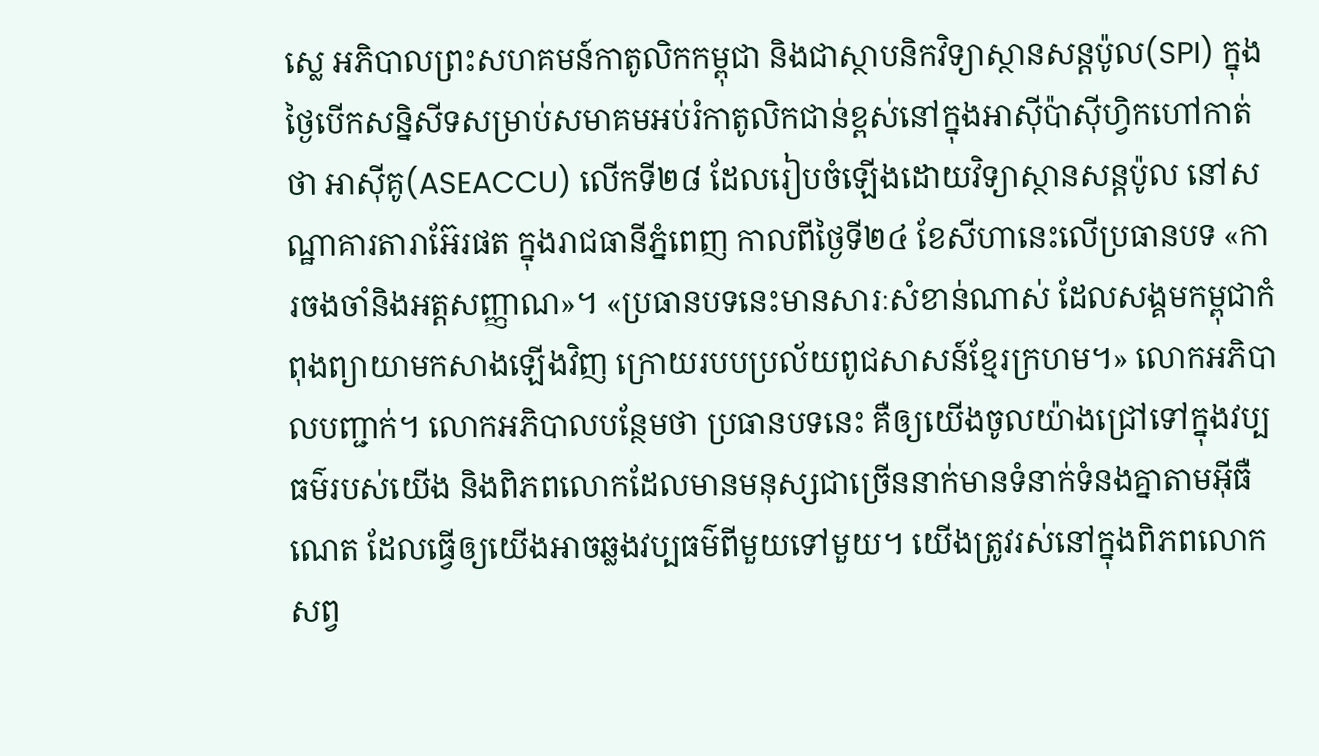ស្លេ អភិបាលព្រះសហគមន៍កាតូលិកកម្ពុជា និងជាស្ថាបនិកវិទ្យាស្ថានសន្តប៉ូល(SPI) ក្នុងថ្ងៃបើកសន្និសីទសម្រាប់សមាគមអប់រំកាតូលិកជាន់ខ្ពស់នៅក្នុងអាស៊ីប៉ាស៊ីហ្វិកហៅកាត់ថា អាស៊ីគូ(ASEACCU) លើកទី២៨ ដែលរៀបចំឡើងដោយវិទ្យាស្ថានសន្តប៉ូល នៅសណ្ឋាគារតារាអ៊ែរផត ក្នុងរាជធានីភ្នំពេញ កាលពីថ្ងៃទី២៤ ខែសីហានេះលើប្រធានបទ «ការចងចាំនិងអត្តសញ្ញាណ»។ «ប្រធានបទនេះមានសារៈសំខាន់ណាស់ ដែលសង្គមកម្ពុជាកំពុងព្យាយាមកសាងឡើងវិញ ក្រោយរបបប្រល័យពូជសាសន៍ខ្មែរក្រហម។» លោកអភិបាលបញ្ជាក់។ លោកអភិបាលបន្ថែមថា ប្រធានបទនេះ គឺឲ្យយើងចូលយ៉ាងជ្រៅទៅក្នុងវប្បធម៌របស់យើង និងពិភពលោកដែលមានមនុស្សជាច្រើននាក់មានទំនាក់ទំនងគ្នាតាមអ៊ីធឺណេត ដែលធ្វើឲ្យយើងអាចឆ្លងវប្បធម៌ពីមួយទៅមួយ។ យើងត្រូវរស់នៅក្នុងពិភពលោកសព្វ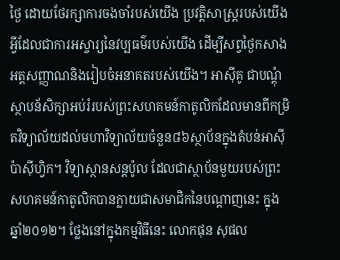ថ្ងៃ ដោយថែរក្សាការចងចាំរបស់យើង ប្រវត្តិសាស្ត្ររបស់យើង អ្វីដែលជាការអស្ចារ្យនៃវប្បធម៌របស់យើង ដើម្បីសព្វថ្ងៃកសាងអត្តសញ្ញាណនិងរៀបចំអនាគតរបស់យើង។ អាស៊ីគូ ជាបណ្តុំស្ថាបន័សិក្សាអប់រំរបស់ព្រះសហគមន៍កាតូលិកដែលមានពីកម្រិតវិទ្យាល័យដល់មហាវិទ្យាល័យចំនួន៨៦ស្ថាប័នក្នុងតំបន់អាស៊ីប៉ាស៊ីហ្វិក។ វិទ្យាស្ថានសន្តប៉ូល ដែលជាស្ថាប័នមួយរបស់ព្រះសហគមន៍កាតូលិកបានក្លាយជាសមាជិកនៃបណ្តាញនេះ ក្នុងឆ្នាំ២០១២។ ថ្លែងនៅក្នុងកម្មវិធីនេះ លោកផុន សុផល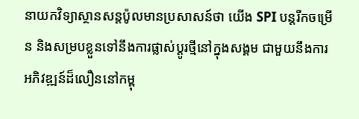នាយកវិទ្យាស្ថានសន្តប៉ូលមានប្រសាសន៍ថា យើង SPI បន្តរីកចម្រើន និងសម្របខ្លួនទៅនឹងការផ្លាស់ប្តូរថ្មីនៅក្នុងសង្គម ជាមួយនឹងការអភិវឌ្ឍន៍ដ៏លឿននៅកម្ពុ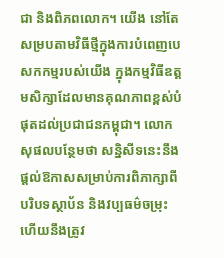ជា និងពិភពលោក។ យើង នៅតែសម្របតាមវិធីថ្មីក្នុងការបំពេញបេសកកម្មរបស់យើង ក្នុងកម្មវិធីឧត្តមសិក្សាដែលមានគុណភាពខ្ពស់បំផុតដល់ប្រជាជនកម្ពុជា។ លោកសុផលបន្ថែមថា សន្និសីទនេះនឹងផ្តល់ឱកាសសម្រាប់ការពិភាក្សាពីបរិបទស្ថាប័ន និងវប្បធម៌ចម្រុះ ហើយនឹងត្រូវ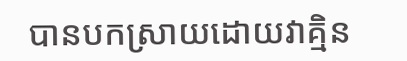បានបកស្រាយដោយវាគ្មិន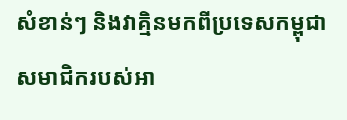សំខាន់ៗ និងវាគ្មិនមកពីប្រទេសកម្ពុជា សមាជិករបស់អា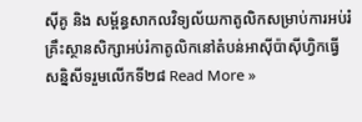ស៊ីគូ និង សម្ព័ន្ធសាកលវិទ្យល័យកាតូលិកសម្រាប់ការអប់រំ
គ្រឹះស្ថានសិក្សាអប់រំកាតូលិកនៅតំបន់អាស៊ីប៉ាស៊ីហ្វិកធ្វើសន្និសីទរួមលើកទី២៨ Read More »